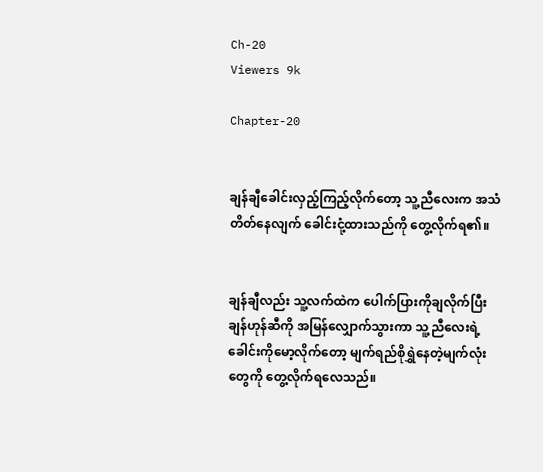Ch-20
Viewers 9k

Chapter-20


ချန်ချီခေါင်းလှည့်ကြည့်လိုက်တော့ သူ့ညီလေးက အသံတိတ်နေလျက် ခေါင်းငုံ့ထားသည်ကို တွေ့လိုက်ရ၏။


ချန်ချီလည်း သူ့လက်ထဲက ပေါက်ပြားကိုချလိုက်ပြီး ချန်ဟုန်ဆီကို အမြန်လျှောက်သွားကာ သူ့ညီလေးရဲ့ခေါင်းကိုမော့လိုက်တော့ မျက်ရည်စိုရွှဲနေတဲ့မျက်လုံးတွေကို တွေ့လိုက်ရလေသည်။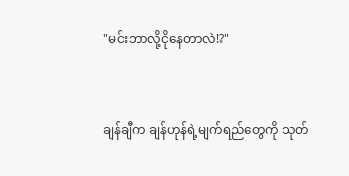"မင်းဘာလို့ငိုနေတာလဲ!?"


ချန်ချီက ချန်ဟုန်ရဲ့မျက်ရည်တွေကို သုတ်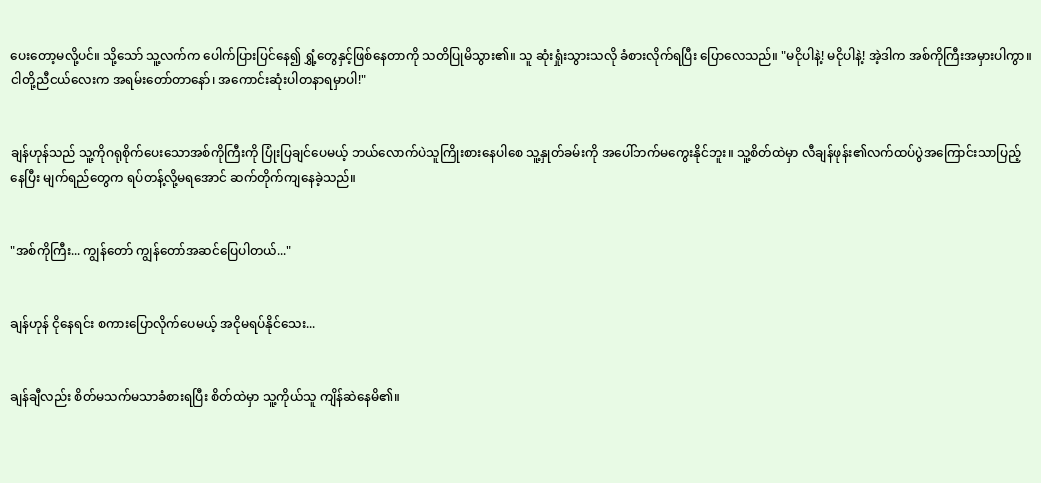ပေးတော့မလို့ပင်။ သို့သော် သူ့လက်က ပေါက်ပြားပြင်နေ၍ ရွှံ့တွေနှင့်ဖြစ်နေတာကို သတိပြုမိသွား၏။ သူ ဆုံးရှုံးသွားသလို ခံစားလိုက်ရပြီး ပြောလေသည်။ "မငိုပါနဲ့! မငိုပါနဲ့! အဲ့ဒါက အစ်ကိုကြီးအမှားပါကွာ။ ငါတို့ညီငယ်လေးက အရမ်းတော်တာနော်၊ အကောင်းဆုံးပါတနာရမှာပါ!"


ချန်ဟုန်သည် သူ့ကိုဂရုစိုက်ပေးသောအစ်ကိုကြီးကို ပြုံးပြချင်ပေမယ့် ဘယ်လောက်ပဲသူကြိုးစားနေပါစေ သူ့နှုတ်ခမ်းကို အပေါ်ဘက်မကွေးနိုင်ဘူး။ သူ့စိတ်ထဲမှာ လီချန်ဖုန်း၏လက်ထပ်ပွဲအကြောင်းသာပြည့်နေပြီး မျက်ရည်တွေက ရပ်တန့်လို့မရအောင် ဆက်တိုက်ကျနေခဲ့သည်။


"အစ်ကိုကြီး... ကျွန်တော် ကျွန်တော်အဆင်ပြေပါတယ်..."


ချန်ဟုန် ငိုနေရင်း စကားပြောလိုက်ပေမယ့် အငိုမရပ်နိုင်သေး...


ချန်ချီလည်း စိတ်မသက်မသာခံစားရပြီး စိတ်ထဲမှာ သူ့ကိုယ်သူ ကျိန်ဆဲနေမိ၏။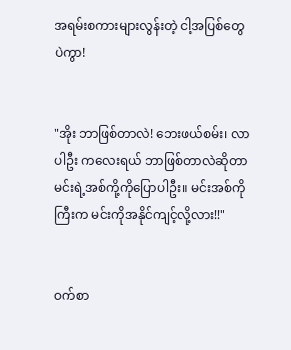အရမ်းစကားများလွန်းတဲ့ ငါ့အပြစ်တွေပဲကွာ!


"အိုး ဘာဖြစ်တာလဲ! ဘေးဖယ်စမ်း၊ လာပါဦး ကလေးရယ် ဘာဖြစ်တာလဲဆိုတာမင်းရဲ့အစ်ကို့ကိုပြောပါဦး။ မင်းအစ်ကိုကြီးက မင်းကိုအနိုင်ကျင့်လို့လား!!"


ဝက်စာ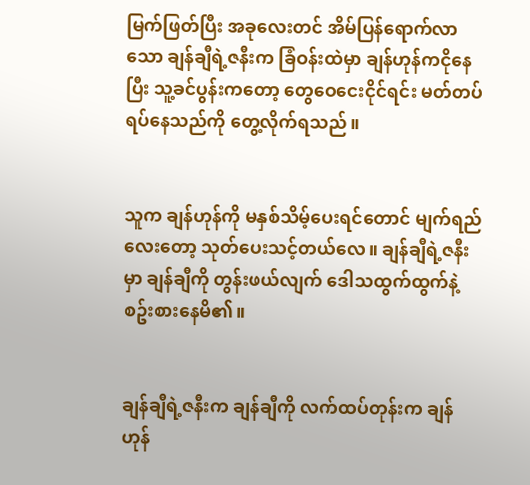မြက်ဖြတ်ပြီး အခုလေးတင် အိမ်ပြန်ရောက်လာသော ချန်ချီရဲ့ဇနီးက ခြံဝန်းထဲမှာ ချန်ဟုန်ကငိုနေပြီး သူ့ခင်ပွန်းကတော့ တွေဝေငေးငိုင်ရင်း မတ်တပ်ရပ်နေသည်ကို တွေ့လိုက်ရသည်။


သူက ချန်ဟုန်ကို မနှစ်သိမ့်ပေးရင်တောင် မျက်ရည်လေးတော့ သုတ်ပေးသင့်တယ်လေ။ ချန်ချီရဲ့ဇနီးမှာ ချန်ချီကို တွန်းဖယ်လျက် ဒေါသထွက်ထွက်နဲ့ စဥ်းစားနေမိ၏။


ချန်ချီရဲ့ဇနီးက ချန်ချီကို လက်ထပ်တုန်းက ချန်ဟုန်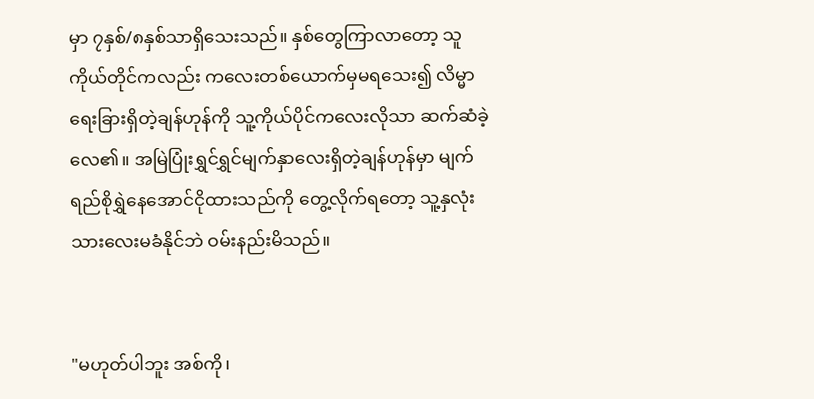မှာ ၇နှစ်/၈နှစ်သာရှိသေးသည်။ နှစ်တွေကြာလာတော့ သူကိုယ်တိုင်ကလည်း ကလေးတစ်ယောက်မှမရသေး၍ လိမ္မာရေးခြားရှိတဲ့ချန်ဟုန်ကို သူ့ကိုယ်ပိုင်ကလေးလိုသာ ဆက်ဆံခဲ့လေ၏။ အမြဲပြုံးရွှင်ရွှင်မျက်နှာလေးရှိတဲ့ချန်ဟုန်မှာ မျက်ရည်စိုရွှဲနေအောင်ငိုထားသည်ကို တွေ့လိုက်ရတော့ သူ့နှလုံးသားလေးမခံနိုင်ဘဲ ဝမ်းနည်းမိသည်။


"မဟုတ်ပါဘူး အစ်ကို၊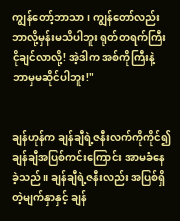ကျွန်တော့်ဘာသာ၊ ကျွန်တော်လည်း ဘာလို့မှန်းမသိပါဘူး ရုတ်တရက်ကြီး ငိုချင်လာလို့! အဲ့ဒါက အစ်ကိုကြီးနဲ့ ဘာမှမဆိုင်ပါဘူး!"


ချန်ဟုန်က ချန်ချီရဲ့ဇနီးလက်ကိုကိုင်၍ ချန်ချီအပြစ်ကင်းကြောင်း အာမခံနေခဲ့သည်။ ချန်ချီရဲ့ဇနီးလည်း အပြစ်ရှိတဲ့မျက်နှာနှင့် ချန်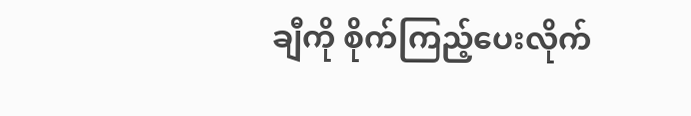ချီကို စိုက်ကြည့်ပေးလိုက်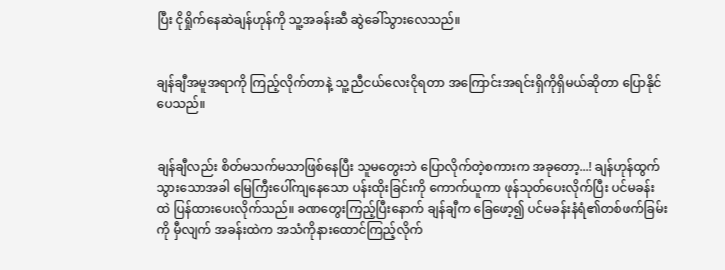ပြီး ငိုရှိုက်နေဆဲချန်ဟုန်ကို သူ့အခန်းဆီ ဆွဲခေါ်သွားလေသည်။


ချန်ချီအမူအရာကို ကြည့်လိုက်တာနဲ့ သူ့ညီငယ်လေးငိုရတာ အကြောင်းအရင်းရှိကိုရှိမယ်ဆိုတာ ပြောနိုင်ပေသည်။


ချန်ချီလည်း စိတ်မသက်မသာဖြစ်နေပြီး သူမတွေးဘဲ ပြောလိုက်တဲ့စကားက အခုတော့...! ချန်ဟုန်ထွက်သွားသောအခါ မြေကြီးပေါ်ကျနေသော ပန်းထိုးခြင်းကို ကောက်ယူကာ ဖုန်သုတ်ပေးလိုက်ပြီး ပင်မခန်းထဲ ပြန်ထားပေးလိုက်သည်။ ခဏတွေးကြည့်ပြီးနောက် ချန်ချီက ခြေဖော့၍ ပင်မခန်းနံရံ၏တစ်ဖက်ခြမ်းကို မှီလျက် အခန်းထဲက အသံကိုနားထောင်ကြည့်လိုက်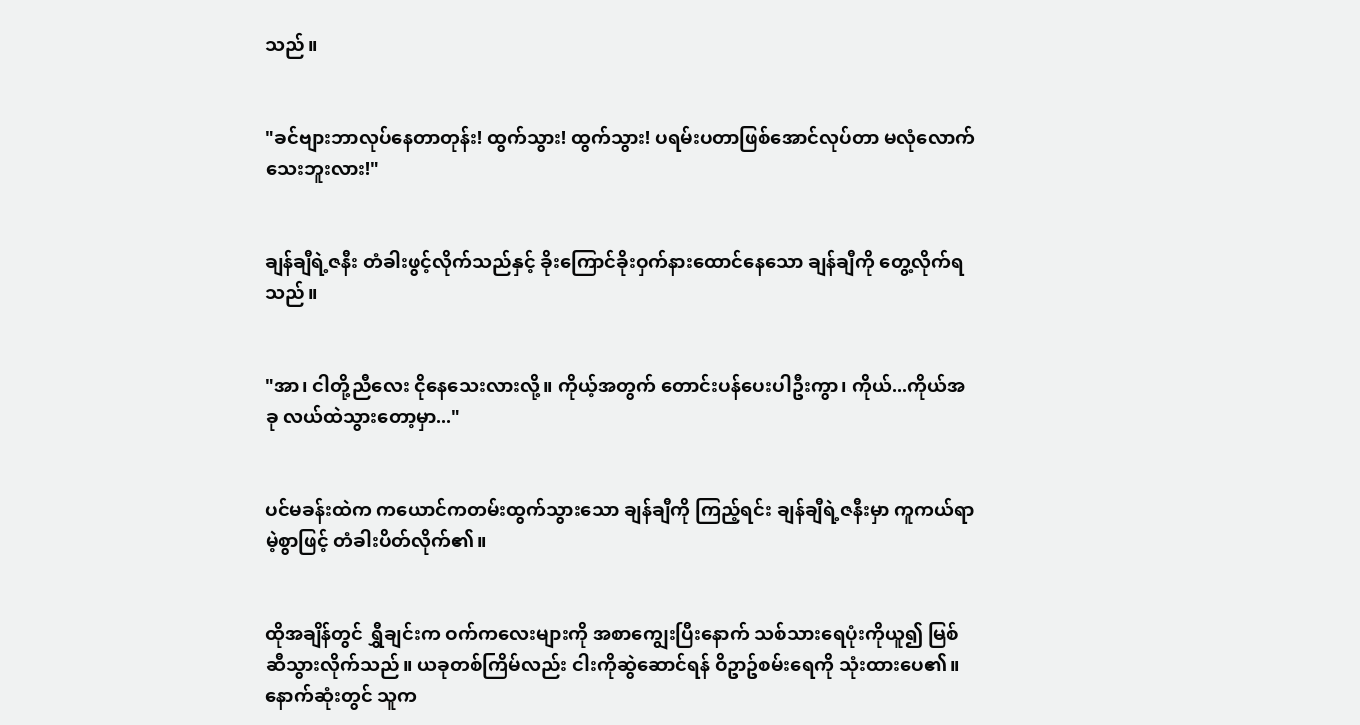သည်။


"ခင်ဗျားဘာလုပ်နေတာတုန်း! ထွက်သွား! ထွက်သွား! ပရမ်းပတာဖြစ်အောင်လုပ်တာ မလုံလောက်သေးဘူးလား!"


ချန်ချီရဲ့ဇနီး တံခါးဖွင့်လိုက်သည်နှင့် ခိုးကြောင်ခိုးဝှက်နားထောင်နေသော ချန်ချီကို တွေ့လိုက်ရသည်။


"အာ၊ ငါတို့ညီလေး ငိုနေသေးလားလို့။ ကိုယ့်အတွက် တောင်းပန်ပေးပါဦးကွာ၊ ကိုယ်...ကိုယ်အခု လယ်ထဲသွားတော့မှာ..."


ပင်မခန်းထဲက ကယောင်ကတမ်းထွက်သွားသော ချန်ချီကို ကြည့်ရင်း ချန်ချီရဲ့ဇနီးမှာ ကူကယ်ရာမဲ့စွာဖြင့် တံခါးပိတ်လိုက်၏။


ထိုအချိန်တွင် ရွှီချင်းက ဝက်ကလေးများကို အစာကျွေးပြီးနောက် သစ်သားရေပုံးကိုယူ၍ မြစ်ဆီသွားလိုက်သည်။ ယခုတစ်ကြိမ်လည်း ငါးကိုဆွဲဆောင်ရန် ဝိဥာဥ်စမ်းရေကို သုံးထားပေ၏။ နောက်ဆုံးတွင် သူက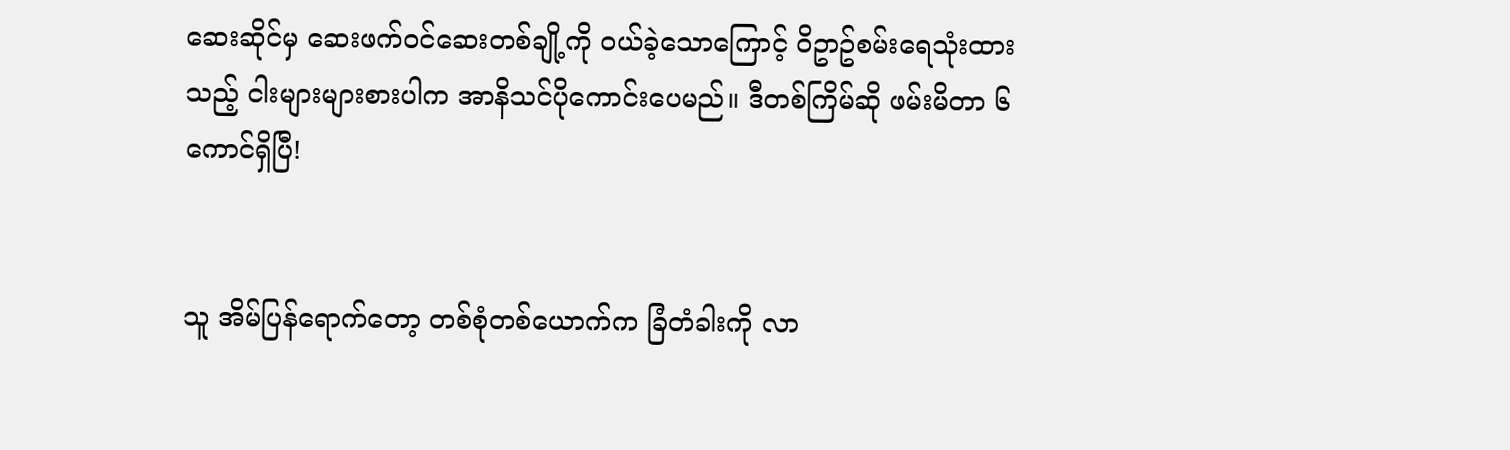ဆေးဆိုင်မှ ဆေးဖက်ဝင်ဆေးတစ်ချို့ကို ဝယ်ခဲ့သောကြောင့် ဝိဥာဥ်စမ်းရေသုံးထားသည့် ငါးများများစားပါက အာနိသင်ပိုကောင်းပေမည်။ ဒီတစ်ကြိမ်ဆို ဖမ်းမိတာ ၆ကောင်ရှိပြီ!


သူ အိမ်ပြန်ရောက်တော့ တစ်စုံတစ်ယောက်က ခြံတံခါးကို လာ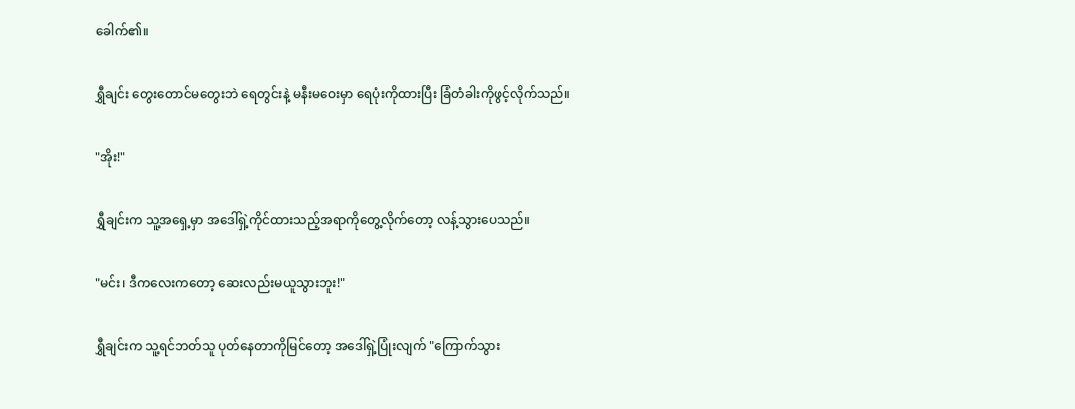ခေါက်၏။


ရွှီချင်း တွေးတောင်မတွေးဘဲ ရေတွင်းနဲ့ မနီးမဝေးမှာ ရေပုံးကိုထားပြီး ခြံတံခါးကိုဖွင့်လိုက်သည်။


"အိုး!"


ရွှီချင်းက သူ့အရှေ့မှာ အဒေါ်ရှဲ့ကိုင်ထားသည့်အရာကိုတွေ့လိုက်တော့ လန့်သွားပေသည်။


"မင်း၊ ဒီကလေးကတော့ ဆေးလည်းမယူသွားဘူး!"


ရွှီချင်းက သူ့ရင်ဘတ်သူ ပုတ်နေတာကိုမြင်တော့ အဒေါ်ရှဲ့ပြုံးလျက် "ကြောက်သွား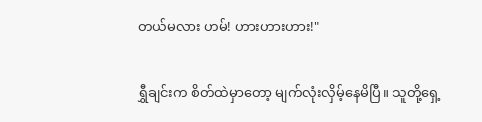တယ်မလား ဟမ်! ဟားဟားဟား!"


ရွှီချင်းက စိတ်ထဲမှာတော့ မျက်လုံးလှိမ့်နေမိပြီ။ သူတို့ရှေ့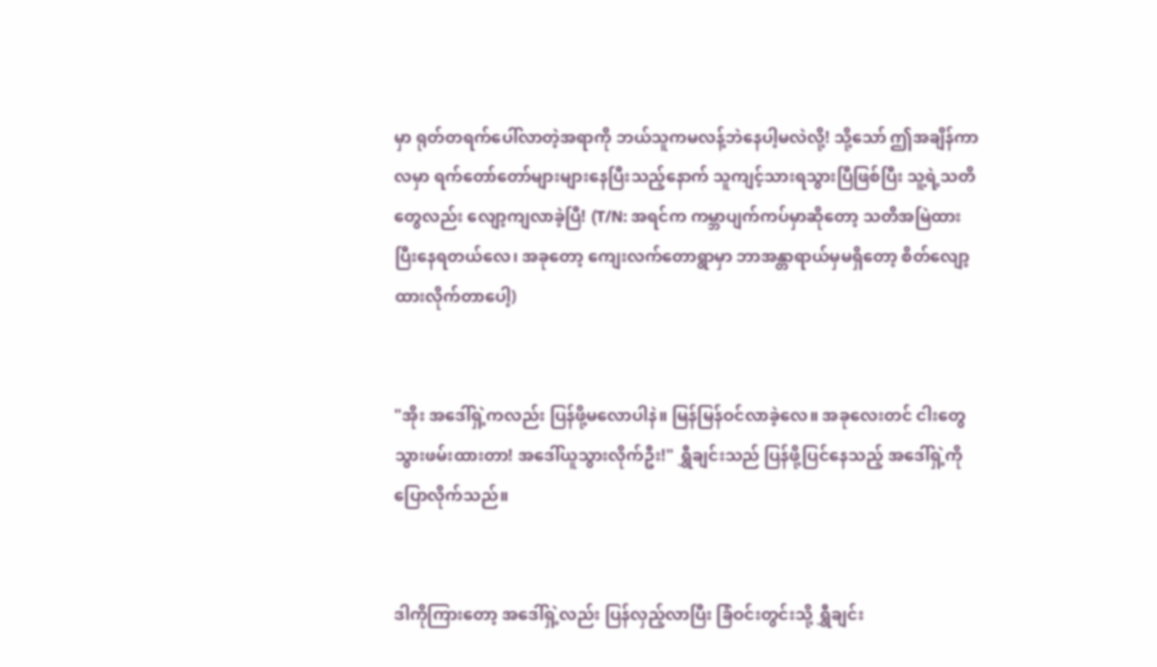မှာ ရုတ်တရက်ပေါ်လာတဲ့အရာကို ဘယ်သူကမလန့်ဘဲနေပါ့မလဲလို့! သို့သော် ဤအချိန်ကာလမှာ ရက်တော်တော်များများနေပြီးသည့်နောက် သူကျင့်သားရသွားပြီဖြစ်ပြီး သူ့ရဲ့သတိတွေလည်း လျော့ကျလာခဲ့ပြီ! (T/N: အရင်က ကမ္ဘာပျက်ကပ်မှာဆိုတော့ သတိအမြဲထားပြီးနေရတယ်လေ၊ အခုတော့ ကျေးလက်တောရွာမှာ ဘာအန္တာရာယ်မှမရှိတော့ စိတ်လျော့ထားလိုက်တာပေါ့)


"အိုး အဒေါ်ရှဲ့ကလည်း ပြန်ဖို့မလောပါနဲ။ မြန်မြန်ဝင်လာခဲ့လေ။ အခုလေးတင် ငါးတွေသွားဖမ်းထားတာ! အဒေါ်ယူသွားလိုက်ဦး!" ရွှီချင်းသည် ပြန်ဖို့ပြင်နေသည့် အဒေါ်ရှဲ့ကို ပြောလိုက်သည်။


ဒါကိုကြားတော့ အဒေါ်ရှဲ့လည်း ပြန်လှည့်လာပြီး ခြံဝင်းတွင်းသို့ ရွှီချင်း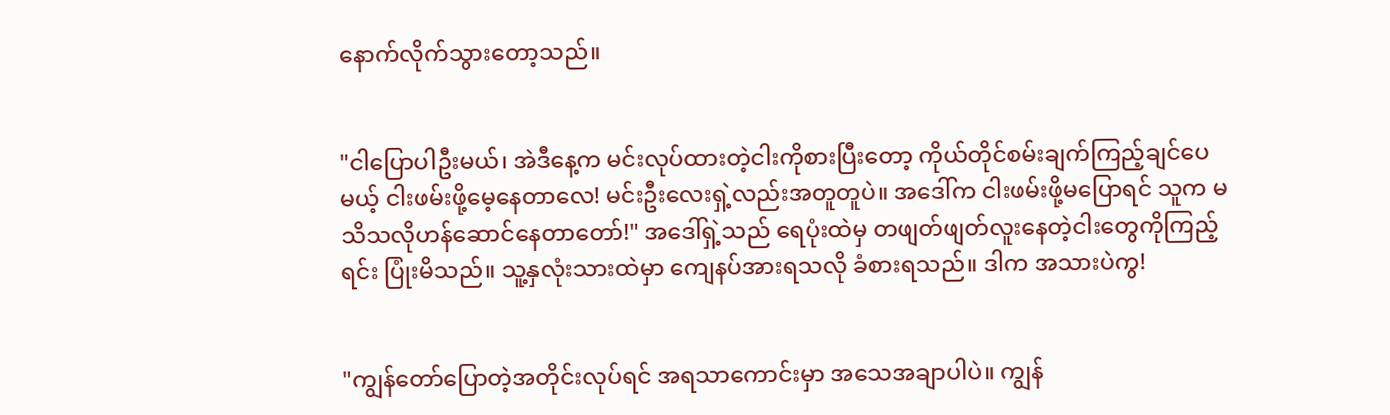နောက်လိုက်သွားတော့သည်။


"ငါပြောပါဦးမယ်၊ အဲဒီနေ့က မင်းလုပ်ထားတဲ့ငါးကိုစားပြီးတော့ ကိုယ်တိုင်စမ်းချက်ကြည့်ချင်ပေမယ့် ငါးဖမ်းဖို့မေ့နေတာလေ! မင်းဦးလေးရှဲ့လည်းအတူတူပဲ။ အဒေါ်က ငါးဖမ်းဖို့မပြောရင် သူက မသိသလိုဟန်ဆောင်နေတာတော်!" အဒေါ်ရှဲ့သည် ရေပုံးထဲမှ တဖျတ်ဖျတ်လူးနေတဲ့ငါးတွေကိုကြည့်ရင်း ပြုံးမိသည်။ သူ့နှလုံးသားထဲမှာ ကျေနပ်အားရသလို ခံစားရသည်။ ဒါက အသားပဲကွ!


"ကျွန်တော်ပြောတဲ့အတိုင်းလုပ်ရင် အရသာကောင်းမှာ အသေအချာပါပဲ။ ကျွန်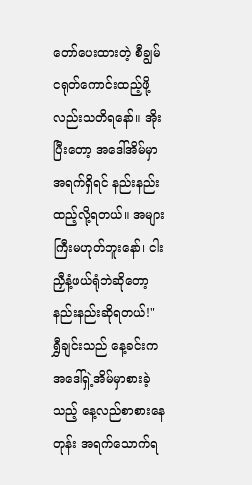တော်ပေးထားတဲ့ စီချွမ်ငရုတ်ကောင်းထည့်ဖို့လည်းသတိရနော်။ အိုး ပြီးတော့ အဒေါ်အိမ်မှာအရက်ရှိရင် နည်းနည်းထည့်လို့ရတယ်။ အများကြီးမဟုတ်ဘူးနော်၊ ငါးညှီနံ့ဖယ်ရုံဘဲဆိုတော့ နည်းနည်းဆိုရတယ်!" ရွှီချင်းသည် နေ့ခင်းက အဒေါ်ရှဲ့အိမ်မှာစားခဲ့သည့် နေ့လည်စာစားနေတုန်း အရက်သောက်ရ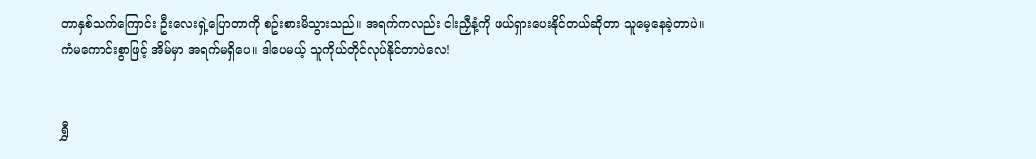တာနှစ်သက်ကြောင်း ဦးလေးရှဲ့ပြောတာကို စဥ်းစားမိသွားသည်။ အရက်ကလည်း ငါးညှီနံ့ကို ဖယ်ရှားပေးနိုင်တယ်ဆိုတာ သူမေ့နေခဲ့တာပဲ။ ကံမကောင်းစွာဖြင့် အိမ်မှာ အရက်မရှိပေ။ ဒါပေမယ့် သူကိုယ်တိုင်လုပ်နိုင်တာပဲလေ!


ရွှီ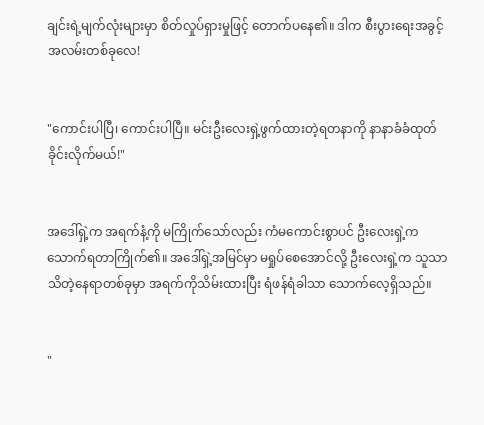ချင်းရဲ့မျက်လုံးများမှာ စိတ်လှုပ်ရှားမှုဖြင့် တောက်ပနေ၏။ ဒါက စီးပွားရေးအခွင့်အလမ်းတစ်ခုလေ!


"ကောင်းပါပြီ၊ ကောင်းပါပြီ။ မင်းဦးလေးရှဲ့ဖွက်ထားတဲ့ရတနာကို နာနာခံခံထုတ်ခိုင်းလိုက်မယ်!"


အဒေါ်ရှဲ့က အရက်နံ့ကို မကြိုက်သော်လည်း ကံမကောင်းစွာပင် ဦးလေးရှဲ့က သောက်ရတာကြိုက်၏။ အဒေါ်ရှဲ့အမြင်မှာ မရှုပ်စေအောင်လို့ ဦးလေးရှဲ့က သူသာသိတဲ့နေရာတစ်ခုမှာ အရက်ကိုသိမ်းထားပြီး ရံဖန်ရံခါသာ သောက်လေ့ရှိသည်။


"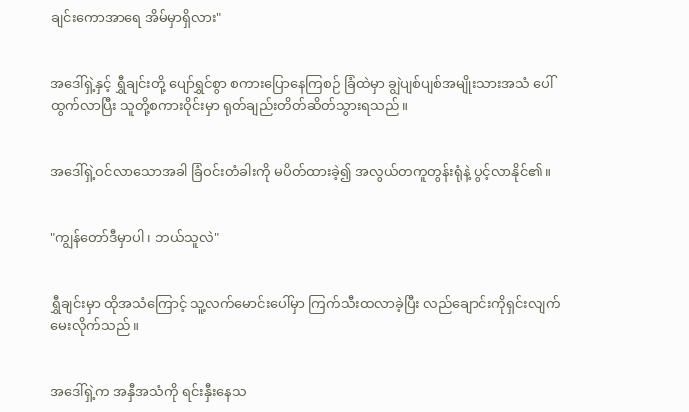ချင်းကောအာရေ အိမ်မှာရှိလား"


အဒေါ်ရှဲ့နှင့် ရွှီချင်းတို့ ပျော်ရွှင်စွာ စကားပြောနေကြစဉ် ခြံထဲမှာ ချွဲပျစ်ပျစ်အမျိုးသားအသံ ပေါ်ထွက်လာပြီး သူတို့စကားဝိုင်းမှာ ရုတ်ချည်းတိတ်ဆိတ်သွားရသည်။


အဒေါ်ရှဲ့ဝင်လာသောအခါ ခြံဝင်းတံခါးကို မပိတ်ထားခဲ့၍ အလွယ်တကူတွန်းရုံနဲ့ ပွင့်လာနိုင်၏။


"ကျွန်တော်ဒီမှာပါ၊ ဘယ်သူလဲ"


ရွှီချင်းမှာ ထိုအသံကြောင့် သူ့လက်မောင်းပေါ်မှာ ကြက်သီးထလာခဲ့ပြီး လည်ချောင်းကိုရှင်းလျက် မေးလိုက်သည်။


အဒေါ်ရှဲ့က အနှီအသံကို ရင်းနှီးနေသ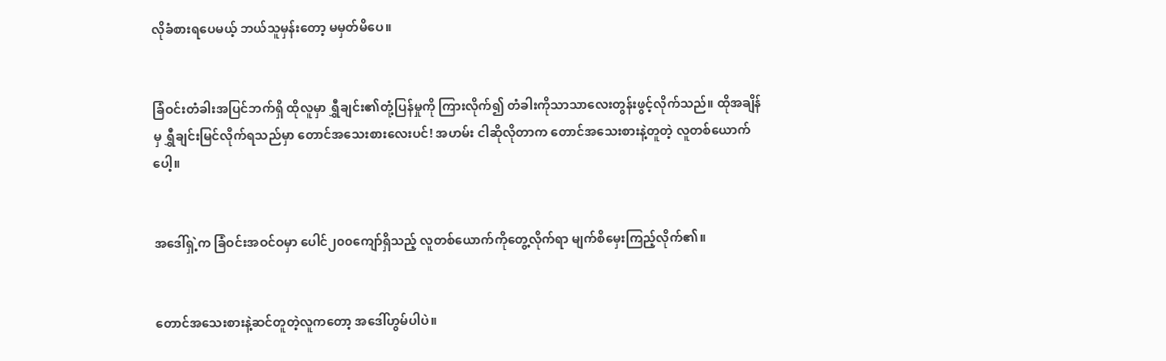လိုခံစားရပေမယ့် ဘယ်သူမှန်းတော့ မမှတ်မိပေ။


ခြံဝင်းတံခါးအပြင်ဘက်ရှိ ထိုလူမှာ ရွှီချင်း၏တုံ့ပြန်မှုကို ကြားလိုက်၍ တံခါးကိုသာသာလေးတွန်းဖွင့်လိုက်သည်။ ထိုအချိန်မှ ရွှီချင်းမြင်လိုက်ရသည်မှာ တောင်အသေးစားလေးပင်! အဟမ်း ငါဆိုလိုတာက တောင်အသေးစားနဲ့တူတဲ့ လူတစ်ယောက်ပေါ့။


အဒေါ်ရှဲ့က ခြံဝင်းအဝင်ဝမှာ ပေါင်၂၀၀ကျော်ရှိသည့် လူတစ်ယောက်ကိုတွေ့လိုက်ရာ မျက်စိမှေးကြည့်လိုက်၏။


တောင်အသေးစားနဲ့ဆင်တူတဲ့လူကတော့ အဒေါ်ဟွမ်ပါပဲ။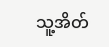သူ့အိတ်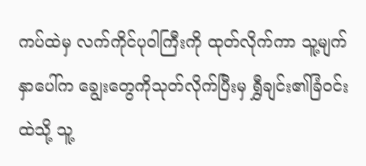ကပ်ထဲမှ လက်ကိုင်ပုဝါကြီးကို ထုတ်လိုက်ကာ သူ့မျက်နှာပေါ်က ချွေးတွေကိုသုတ်လိုက်ပြီးမှ ရွှီချင်း၏ခြံဝင်းထဲသို့ သူ့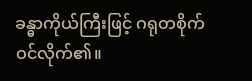ခန္ဓာကိုယ်ကြီးဖြင့် ဂရုတစိုက်ဝင်လိုက်၏။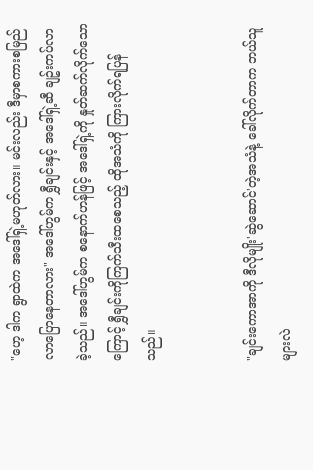"ဟေ့ ဒါက ရွာထဲက အဒေါ်ရှဲ့မဟုတ်လား။ မင်းလည်း ဒီမှာစကားစမြည်လာပြောနေတာလား" အဒေါ်ဟွမ်က ရွှီချင်းနှင့် အဒေါ်ရှဲ့ဆီ ချဥ်းကပ်လာခဲ့သည်။ အဒေါ်ဟွမ်က စနောက်ဟန်ဖြင့် အဒေါ်ရှဲ့ကို နှုတ်ဆက်လိုက်သောကြောင့် ရွှီချင်းကိုကြက်သီးထစေသည့် ထိုအသံကို ကြားလိုက်ရပြန်သည်။


"ချင်းကောအာကို ဒီလိုမျိုး'ဆွဲဆောင်'တဲ့အသံနဲ့ ခေါ်လိုက်တာက ဘယ်သူများလဲ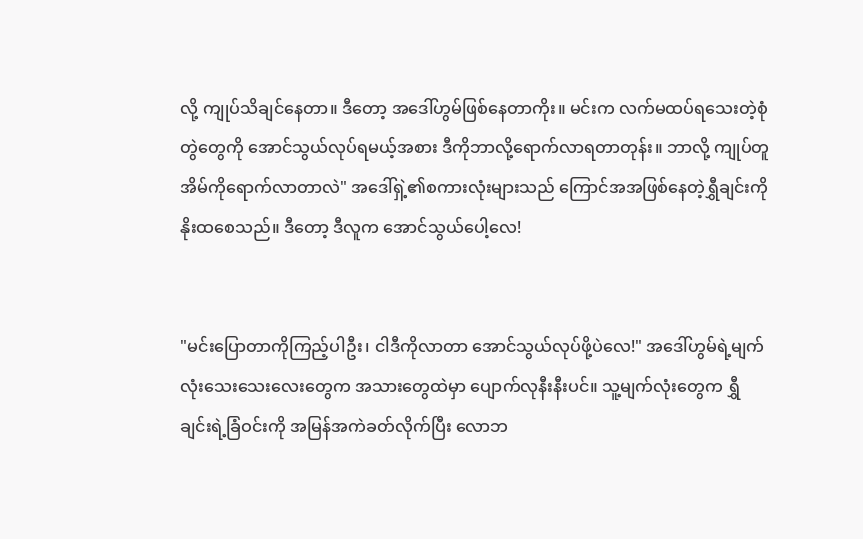လို့ ကျုပ်သိချင်နေတာ။ ဒီတော့ အဒေါ်ဟွမ်ဖြစ်နေတာကိုး။ မင်းက လက်မထပ်ရသေးတဲ့စုံတွဲတွေကို အောင်သွယ်လုပ်ရမယ့်အစား ဒီကိုဘာလို့ရောက်လာရတာတုန်း။ ဘာလို့ ကျုပ်တူအိမ်ကိုရောက်လာတာလဲ" အဒေါ်ရှဲ့၏စကားလုံးများသည် ကြောင်အအဖြစ်နေတဲ့ရွှီချင်းကို နိုးထစေသည်။ ဒီတော့ ဒီလူက အောင်သွယ်ပေါ့လေ!


"မင်းပြောတာကိုကြည့်ပါဦး၊ ငါဒီကိုလာတာ အောင်သွယ်လုပ်ဖို့ပဲလေ!" အဒေါ်ဟွမ်ရဲ့မျက်လုံးသေးသေးလေးတွေက အသားတွေထဲမှာ ပျောက်လုနီးနီးပင်။ သူ့မျက်လုံးတွေက ရွှီချင်းရဲ့ခြံဝင်းကို အမြန်အကဲခတ်လိုက်ပြီး လောဘ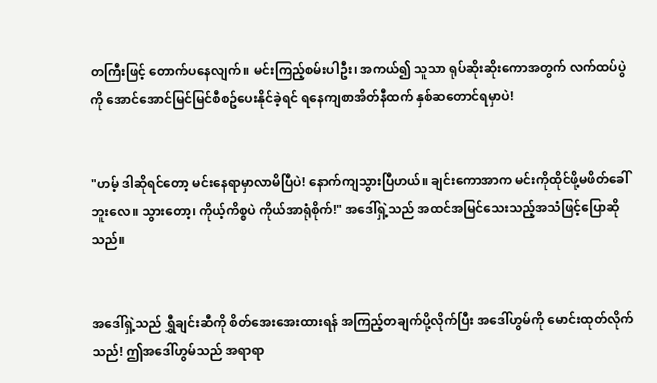တကြီးဖြင့် တောက်ပနေလျက်။ မင်းကြည့်စမ်းပါဦး၊ အကယ်၍ သူသာ ရုပ်ဆိုးဆိုးကောအတွက် လက်ထပ်ပွဲကို အောင်အောင်မြင်မြင်စီစဥ်ပေးနိုင်ခဲ့ရင် ရနေကျစာအိတ်နီထက် နှစ်ဆတောင်ရမှာပဲ!


"ဟမ့် ဒါဆိုရင်တော့ မင်းနေရာမှာလာမိပြီပဲ! နောက်ကျသွားပြီဟယ်။ ချင်းကောအာက မင်းကိုထိုင်ဖို့မဖိတ်ခေါ်ဘူးလေ။ သွားတော့၊ ကိုယ့်ကိစ္စပဲ ကိုယ်အာရုံစိုက်!" အဒေါ်ရှဲ့သည် အထင်အမြင်သေးသည့်အသံဖြင့်ပြောဆိုသည်။


အဒေါ်ရှဲ့သည် ရွှီချင်းဆီကို စိတ်အေးအေးထားရန် အကြည့်တချက်ပို့လိုက်ပြီး အဒေါ်ဟွမ်ကို မောင်းထုတ်လိုက်သည်! ဤအဒေါ်ဟွမ်သည် အရာရာ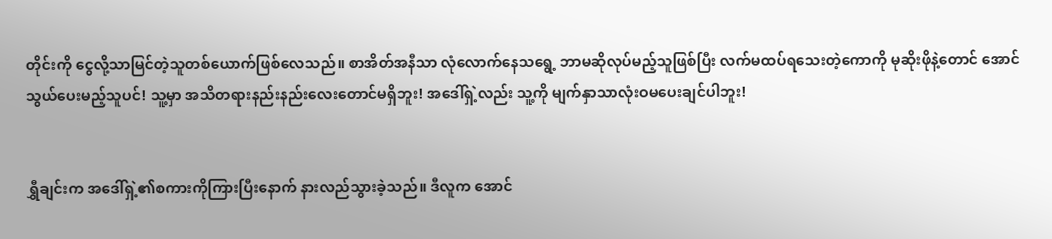တိုင်းကို ငွေလို့သာမြင်တဲ့သူတစ်ယောက်ဖြစ်လေသည်။ စာအိတ်အနီသာ လုံလောက်နေသရွေ့ ဘာမဆိုလုပ်မည့်သူဖြစ်ပြီး လက်မထပ်ရသေးတဲ့ကောကို မုဆိုးဖိုနဲ့တောင် အောင်သွယ်ပေးမည့်သူပင်! သူ့မှာ အသိတရားနည်းနည်းလေးတောင်မရှိဘူး! အဒေါ်ရှဲ့လည်း သူ့ကို မျက်နှာသာလုံးဝမပေးချင်ပါဘူး!


ရွှီချင်းက အဒေါ်ရှဲ့၏စကားကိုကြားပြီးနောက် နားလည်သွားခဲ့သည်။ ဒီလူက အောင်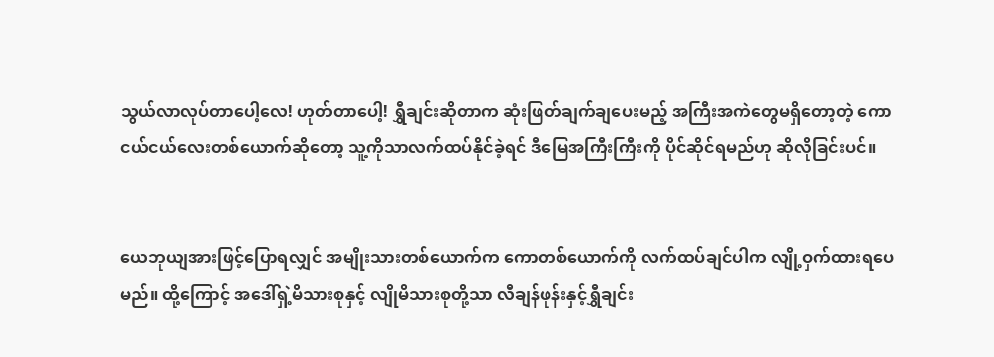သွယ်လာလုပ်တာပေါ့လေ! ဟုတ်တာပေါ့! ရွှီချင်းဆိုတာက ဆုံးဖြတ်ချက်ချပေးမည့် အကြီးအကဲတွေမရှိတော့တဲ့ ကောငယ်ငယ်လေးတစ်ယောက်ဆိုတော့ သူ့ကိုသာလက်ထပ်နိုင်ခဲ့ရင် ဒီမြေအကြီးကြီးကို ပိုင်ဆိုင်ရမည်ဟု ဆိုလိုခြင်းပင်။


ယေဘုယျအားဖြင့်ပြောရလျှင် အမျိုးသားတစ်ယောက်က ကောတစ်ယောက်ကို လက်ထပ်ချင်ပါက လျို့ဝှက်ထားရပေမည်။ ထို့ကြောင့် အဒေါ်ရှဲ့မိသားစုနှင့် လျိုမိသားစုတို့သာ လီချန်ဖုန်းနှင့်ရွှီချင်း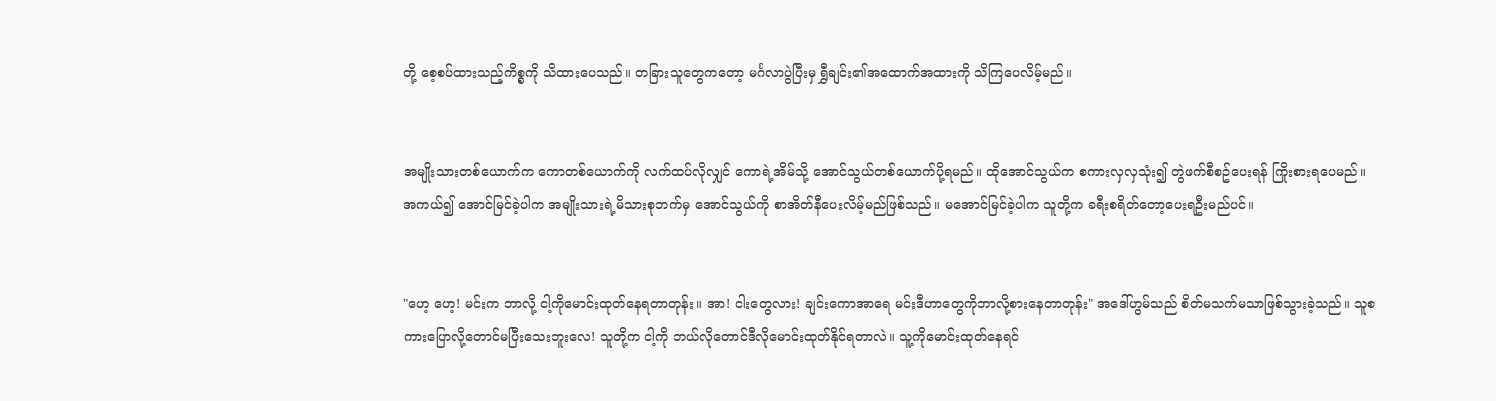တို့ စေ့စပ်ထားသည့်ကိစ္စကို သိထားပေသည်။ တခြားသူတွေကတော့ မင်္ဂလာပွဲပြီးမှ ရွှီချင်း၏အထောက်အထားကို သိကြပေလိမ့်မည်။


အမျိုးသားတစ်ယောက်က ကောတစ်ယောက်ကို လက်ထပ်လိုလျှင် ကောရဲ့အိမ်သို့ အောင်သွယ်တစ်ယောက်ပို့ရမည်။ ထိုအောင်သွယ်က စကားလှလှသုံး၍ တွဲဖက်စီစဥ်ပေးရန် ကြိုးစားရပေမည်။ အကယ်၍ အောင်မြင်ခဲ့ပါက အမျိုးသားရဲ့မိသားစုဘက်မှ အောင်သွယ်ကို စာအိတ်နီပေးလိမ့်မည်ဖြစ်သည်။ မအောင်မြင်ခဲ့ပါက သူတို့က ခရီးစရိတ်တော့ပေးရဦးမည်ပင်။


"ဟေ့ ဟေ့! မင်းက ဘာလို့ ငါ့ကိုမောင်းထုတ်နေရတာတုန်း။ အာ! ငါးတွေလား! ချင်းကောအာရေ မင်းဒီဟာတွေကိုဘာလို့စားနေတာတုန်း" အဒေါ်ဟွမ်သည် စိတ်မသက်မသာဖြစ်သွားခဲ့သည်။ သူစကားပြောလို့တောင်မပြီးသေးဘူးလေ! သူတို့က ငါ့ကို ဘယ်လိုတောင်ဒီလိုမောင်းထုတ်နိုင်ရတာလဲ။ သူ့ကိုမောင်းထုတ်နေရင်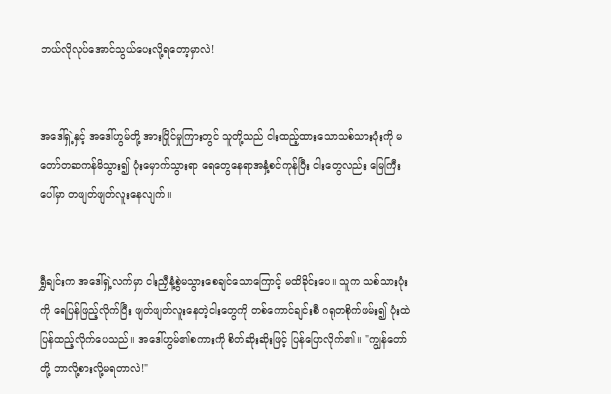ဘယ်လိုလုပ်အောင်သွယ်ပေးလို့ရတော့မှာလဲ!


အဒေါ်ရှဲ့နှင့် အဒေါ်ဟွမ်တို့ အားပြိုင်မှုကြားတွင် သူတို့သည် ငါးထည့်ထားသောသစ်သားပုံးကို မတော်တဆကန်မိသွား၍ ပုံးမှောက်သွားရာ ရေတွေနေရာအနှံ့စင်ကုန်ပြီး ငါးတွေလည်း မြေကြီးပေါ်မှာ တဖျတ်ဖျတ်လူးနေလျက်။


ရွှီချင်းက အဒေါ်ရှဲ့လက်မှာ ငါးညှီနံ့စွဲမသွားစေချင်သောကြောင့် မထိခိုင်းပေ။ သူက သစ်သားပုံးကို ရေပြန်ဖြည့်လိုက်ပြီး ဖျတ်ဖျတ်လူးနေတဲ့ငါးတွေကို တစ်ကောင်ချင်းစီ ဂရုတစိုက်ဖမ်း၍ ပုံးထဲပြန်ထည့်လိုက်ပေသည်။ အဒေါ်ဟွမ်၏စကားကို စိတ်ဆိုးဆိုးဖြင့် ပြန်ပြောလိုက်၏။ "ကျွန်တော်တို့ ဘာလို့စားလို့မရတာလဲ!"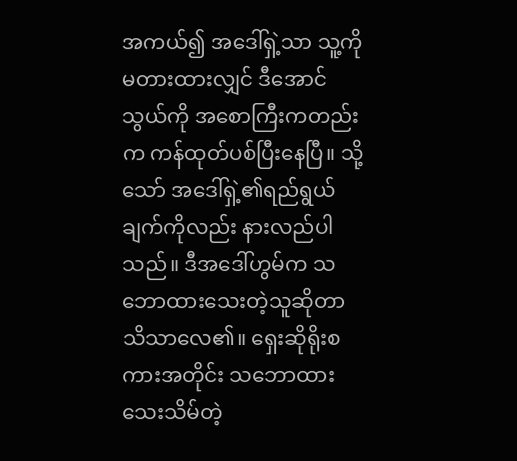အကယ်၍ အဒေါ်ရှဲ့သာ သူ့ကိုမတားထားလျှင် ဒီအောင်သွယ်ကို အစောကြီးကတည်းက ကန်ထုတ်ပစ်ပြီးနေပြီ။ သို့သော် အဒေါ်ရှဲ့၏ရည်ရွယ်ချက်ကိုလည်း နားလည်ပါသည်။ ဒီအဒေါ်ဟွမ်က သဘောထားသေးတဲ့သူဆိုတာ သိသာလေ၏။ ရှေးဆိုရိုးစကားအတိုင်း သဘောထားသေးသိမ်တဲ့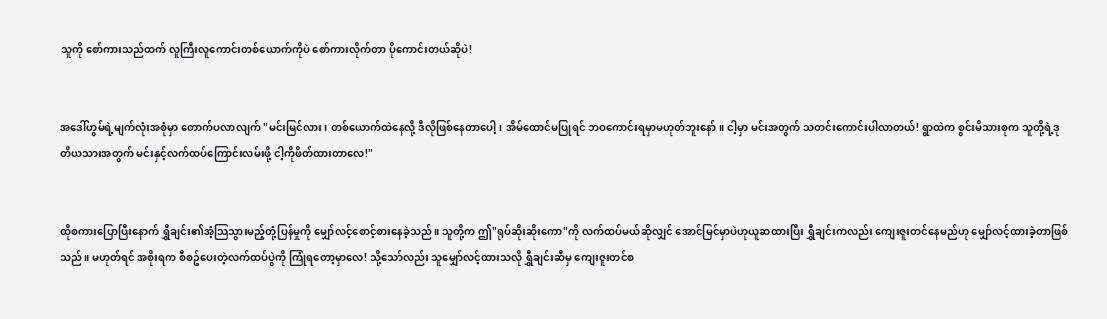သူကို စော်ကားသည်ထက် လူကြီးလူကောင်းတစ်ယောက်ကိုပဲ စော်ကားလိုက်တာ ပိုကောင်းတယ်ဆိုပဲ!


အဒေါ်ဟွမ်ရဲ့မျက်လုံးအစုံမှာ တောက်ပလာလျက် "မင်းမြင်လား၊ တစ်ယောက်ထဲနေလို့ ဒီလိုဖြစ်နေတာပေါ့၊ အိမ်ထောင်မပြုရင် ဘဝကောင်းရမှာမဟုတ်ဘူးနော်။ ငါ့မှာ မင်းအတွက် သတင်းကောင်းပါလာတယ်! ရွာထဲက စွင်းမိသားစုက သူတို့ရဲ့ဒုတိယသားအတွက် မင်းနှင့်လက်ထပ်ကြောင်းလမ်းဖို့ ငါ့ကိုဖိတ်ထားတာလေ!"


ထိုစကားပြောပြီးနောက် ရွှီချင်း၏အံ့သြသွားမည့်တုံ့ပြန်မှုကို မျှော်လင့်စောင့်စားနေခဲ့သည်။ သူတို့က ဤ"ရုပ်ဆိုးဆိုးကော"ကို လက်ထပ်မယ်ဆိုလျှင် အောင်မြင်မှာပဲဟုယူဆထားပြီး ရွှီချင်းကလည်း ကျေးဇူးတင်နေမည်ဟု မျှော်လင့်ထားခဲ့တာဖြစ်သည်။ မဟုတ်ရင် အစိုးရက စီစဥ်ပေးတဲ့လက်ထပ်ပွဲကို ကြုံရတော့မှာလေ! သို့သော်လည်း သူမျှော်လင့်ထားသလို ရွှီချင်းဆီမှ ကျေးဇူးတင်စ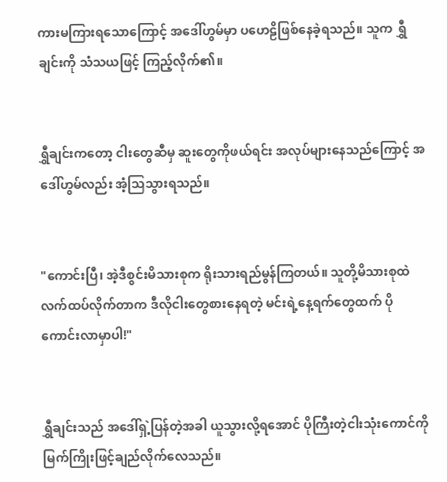ကားမကြားရသောကြောင့် အဒေါ်ဟွမ်မှာ ပဟေဠိဖြစ်နေခဲ့ရသည်။ သူက ရွှီချင်းကို သံသယဖြင့် ကြည့်လိုက်၏။


ရွှီချင်းကတော့ ငါးတွေဆီမှ ဆူးတွေကိုဖယ်ရင်း အလုပ်များနေသည်ကြောင့် အဒေါ်ဟွမ်လည်း အံ့သြသွားရသည်။


"ကောင်းပြီ၊ အဲ့ဒီစွင်းမိသားစုက ရိုးသားရည်မွန်ကြတယ်။ သူတို့မိသားစုထဲ လက်ထပ်လိုက်တာက ဒီလိုငါးတွေစားနေရတဲ့ မင်းရဲ့နေ့ရက်တွေထက် ပိုကောင်းလာမှာပါ!"


ရွှီချင်းသည် အဒေါ်ရှဲ့ပြန်တဲ့အခါ ယူသွားလို့ရအောင် ပိုကြီးတဲ့ငါးသုံးကောင်ကို မြက်ကြိုးဖြင့်ချည်လိုက်လေသည်။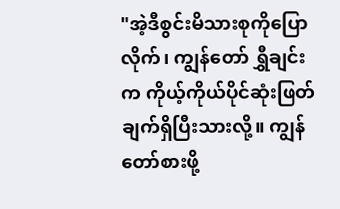"အဲ့ဒီစွင်းမိသားစုကိုပြောလိုက်၊ ကျွန်တော် ရွှီချင်းက ကိုယ့်ကိုယ်ပိုင်ဆုံးဖြတ်ချက်ရှိပြီးသားလို့။ ကျွန်တော်စားဖို့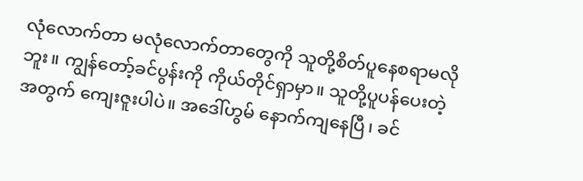လုံလောက်တာ မလုံလောက်တာတွေကို သူတို့စိတ်ပူနေစရာမလိုဘူး။ ကျွန်တော့်ခင်ပွန်းကို ကိုယ်တိုင်ရှာမှာ။ သူတို့ပူပန်ပေးတဲ့အတွက် ကျေးဇူးပါပဲ။ အဒေါ်ဟွမ် နောက်ကျနေပြီ၊ ခင်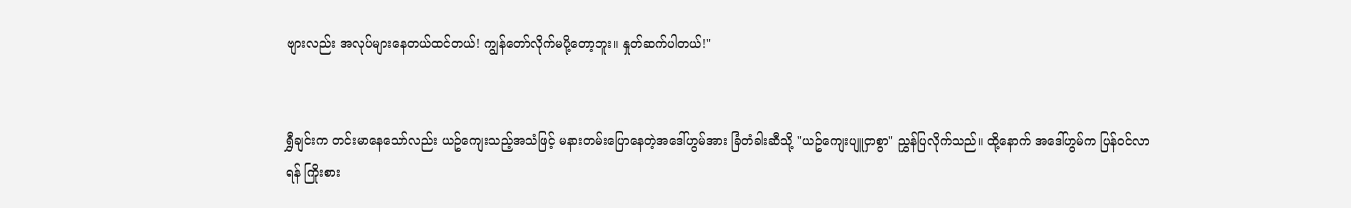ဗျားလည်း အလုပ်များနေတယ်ထင်တယ်! ကျွန်တော်လိုက်မပို့တော့ဘူး။ နှုတ်ဆက်ပါတယ်!"


ရွှီချင်းက တင်းမာနေသော်လည်း ယဥ်ကျေးသည့်အသံဖြင့် မနားတမ်းပြောနေတဲ့အဒေါ်ဟွမ်အား ခြံတံခါးဆီသို့ "ယဥ်ကျေးပျူငှာစွာ" ညွှန်ပြလိုက်သည်။ ထို့နောက် အဒေါ်ဟွမ်က ပြန်ဝင်လာရန် ကြိုးစား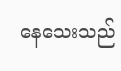နေသေးသည်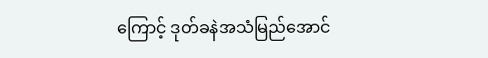ကြောင့် ဒုတ်ခနဲအသံမြည်အောင်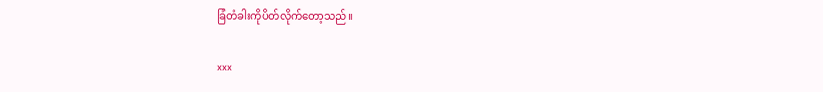ခြံတံခါးကိုပိတ်လိုက်တော့သည်။

xxx